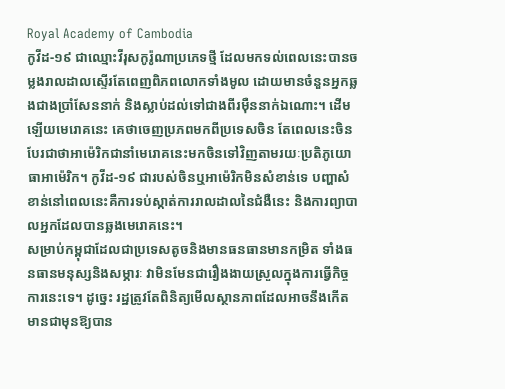Royal Academy of Cambodia
កូវីដ-១៩ ជាឈ្មោះវីរុសកូរ៉ូណាប្រភេទថ្មី ដែលមកទល់ពេលនេះបានចម្លងរាលដាលស្ទើរតែពេញពិភពលោកទាំងមូល ដោយមានចំនួនអ្នកឆ្លងជាងប្រាំសែននាក់ និងស្លាប់ដល់ទៅជាងពីរម៉ឺននាក់ឯណោះ។ ដើមឡើយមេរោគនេះ គេថាចេញប្រភពមកពីប្រទេសចិន តែពេលនេះចិនបែរជាថាអាម៉េរិកជានាំមេរោគនេះមកចិនទៅវិញតាមរយៈប្រតិភូយោធាអាម៉េរិក។ កូវីដ-១៩ ជារបស់ចិនឬអាម៉េរិកមិនសំខាន់ទេ បញ្ហាសំខាន់នៅពេលនេះគឺការទប់ស្កាត់ការរាលដាលនៃជំងឺនេះ និងការព្យាបាលអ្នកដែលបានឆ្លងមេរោគនេះ។
សម្រាប់កម្ពុជាដែលជាប្រទេសតូចនិងមានធនធានមានកម្រិត ទាំងធនធានមនុស្សនិងសម្ភារៈ វាមិនមែនជារឿងងាយស្រួលក្នុងការធ្វើកិច្ចការនេះទេ។ ដូច្នេះ រដ្ឋត្រូវតែពិនិត្យមើលស្ថានភាពដែលអាចនឹងកើតមានជាមុនឱ្យបាន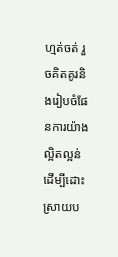ហ្មត់ចត់ រួចគិតគូរនិងរៀបចំផែនការយ៉ាងល្អិតល្អន់ដើម្បីដោះស្រាយប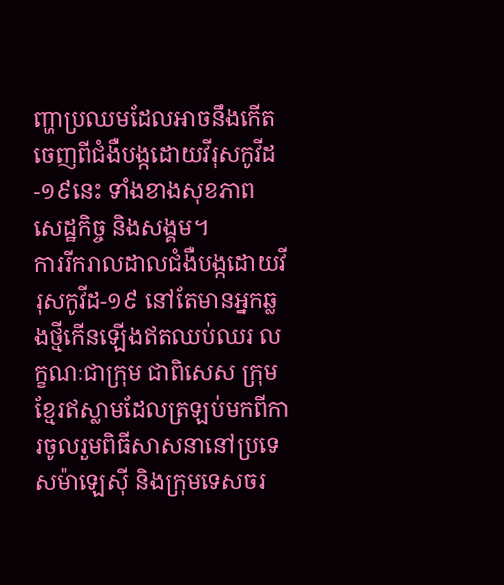ញ្ហាប្រឈមដែលអាចនឹងកើតចេញពីជំងឺបង្កដោយវីរុសកូវីដ-១៩នេះ ទាំងខាងសុខភាព សេដ្ឋកិច្ច និងសង្គម។
ការរីករាលដាលជំងឺបង្កដោយវីរុសកូវីដ-១៩ នៅតែមានអ្នកឆ្លងថ្មីកើនឡើងឥតឈប់ឈរ លក្ខណៈជាក្រុម ជាពិសេស ក្រុមខ្មែរឥស្លាមដែលត្រឡប់មកពីការចូលរួមពិធីសាសនានៅប្រទេសម៉ាឡេស៊ី និងក្រុមទេសចរ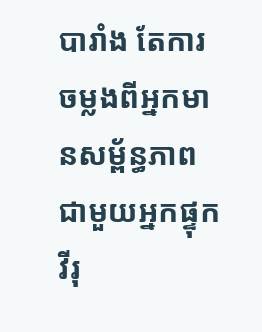បារាំង តែការចម្លងពីអ្នកមានសម្ព័ន្ធភាពជាមួយអ្នកផ្ទុកវីរុ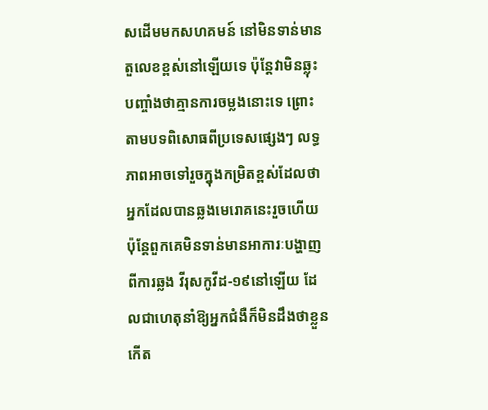សដើមមកសហគមន៍ នៅមិនទាន់មានតួលេខខ្ពស់នៅឡើយទេ ប៉ុន្តែវាមិនឆ្លុះបញ្ចាំងថាគ្មានការចម្លងនោះទេ ព្រោះតាមបទពិសោធពីប្រទេសផ្សេងៗ លទ្ធភាពអាចទៅរួចក្នុងកម្រិតខ្ពស់ដែលថា អ្នកដែលបានឆ្លងមេរោគនេះរួចហើយ ប៉ុន្តែពួកគេមិនទាន់មានអាការៈបង្ហាញពីការឆ្លង វីរុសកូវីដ-១៩នៅឡើយ ដែលជាហេតុនាំឱ្យអ្នកជំងឺក៏មិនដឹងថាខ្លួនកើត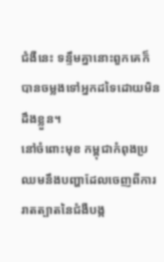ជំងឺនេះ ទន្ទឹមគ្នានោះពួកគេក៏បានចម្លងទៅអ្នកដទៃដោយមិនដឹងខ្លួន។
នៅចំពោះមុខ កម្ពុជាកំពុងប្រឈមនឹងបញ្ហាដែលចេញពីការរាតត្បាតនៃជំងឺបង្ក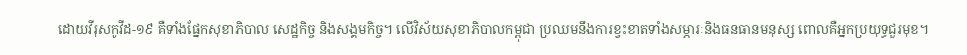ដោយវីរុសកូវីដ-១៩ គឺទាំងផ្នែកសុខាភិបាល សេដ្ឋកិច្ច និងសង្គមកិច្ច។ លើវិស័យសុខាភិបាលកម្ពុជា ប្រឈមនឹងការខ្វះខាតទាំងសម្ភារៈនិងធនធានមនុស្ស ពោលគឺអ្នកប្រយុទ្ធជួរមុខ។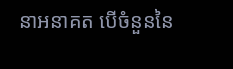នាអនាគត បើចំនួននៃ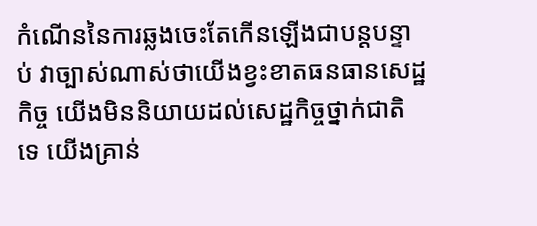កំណើននៃការឆ្លងចេះតែកើនឡើងជាបន្តបន្ទាប់ វាច្បាស់ណាស់ថាយើងខ្វះខាតធនធានសេដ្ឋកិច្ច យើងមិននិយាយដល់សេដ្ឋកិច្ចថ្នាក់ជាតិទេ យើងគ្រាន់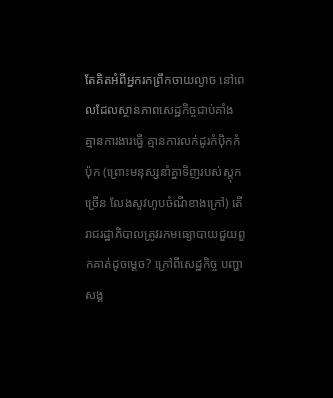តែគិតអំពីអ្នករកព្រឹកចាយល្ងាច នៅពេលដែលស្ថានភាពសេដ្ឋកិច្ចជាប់គាំង គ្មានការងារធ្វើ គ្មានការលក់ដូរកំប៉ិកកំប៉ុក (ព្រោះមនុស្សនាំគ្នាទិញរបស់ស្តុកច្រើន លែងសូវហូបចំណីខាងក្រៅ) តើរាជរដ្ឋាភិបាលត្រូវរកមធ្យោបាយជួយពួកគាត់ដូចម្ដេច? ក្រៅពីសេដ្ឋកិច្ច បញ្ហាសង្គ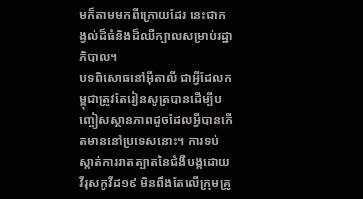មក៏តាមមកពីក្រោយដែរ នេះជាកង្វល់ដ៏ធំនិងដ៏ឈឺក្បាលសម្រាប់រដ្ឋាភិបាល។
បទពិសោធនៅអ៊ីតាលី ជាអ្វីដែលកម្ពុជាត្រូវតែរៀនសូត្របានដើម្បីបញ្ចៀសស្ថានភាពដូចដែលអ្វីបានកើតមាននៅប្រទេសនោះ។ ការទប់ស្កាត់ការរាតត្បាតនៃជំងឺបង្កដោយវីរុសកូវីដ១៩ មិនពឹងតែលើក្រុមគ្រូ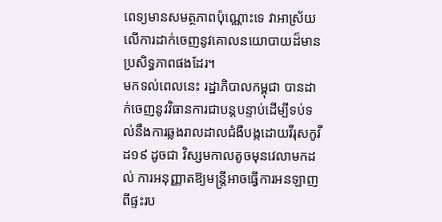ពេទ្យមានសមត្ថភាពប៉ុណ្ណោះទេ វាអាស្រ័យលើការដាក់ចេញនូវគោលនយោបាយដ៏មានប្រសិទ្ធភាពផងដែរ។
មកទល់ពេលនេះ រដ្ឋាភិបាលកម្ពុជា បានដាក់ចេញនូវវិធានការជាបន្តបន្ទាប់ដើម្បីទប់ទល់នឹងការឆ្លងរាលដាលជំងឺបង្កដោយវីរុសកូវីដ១៩ ដូចជា វិស្សមកាលតូចមុនវេលាមកដល់ ការអនុញ្ញាតឱ្យមន្ត្រីអាចធ្វើការអនឡាញពីផ្ទះរប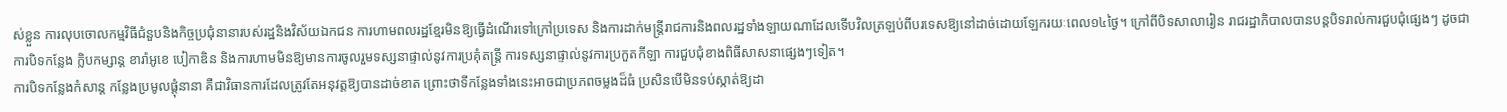ស់ខ្លួន ការលុបចោលកម្មវិធីជំនួបនិងកិច្ចប្រជុំនានារបស់រដ្ឋនិងវិស័យឯកជន ការហាមពលរដ្ឋខ្មែរមិនឱ្យធ្វើដំណើរទៅក្រៅប្រទេស និងការដាក់មន្ត្រីរាជការនិងពលរដ្ឋទាំងឡាយណាដែលទើបវិលត្រឡប់ពីបរទេសឱ្យនៅដាច់ដោយឡែករយៈពេល១៤ថ្ងៃ។ ក្រៅពីបិទសាលារៀន រាជរដ្ឋាភិបាលបានបន្តបិទរាល់ការជួបជុំផ្សេងៗ ដូចជា ការបិទកន្លែង ក្លិបកម្សាន្ត ខារ៉ាអូខេ បៀកាឌិន និងការហាមមិនឱ្យមានការចូលរួមទស្សនាផ្ទាល់នូវការប្រគុំតន្រ្តី ការទស្សនាផ្ទាល់នូវការប្រកួតកីឡា ការជួបជុំខាងពិធីសាសនាផ្សេងៗទៀត។
ការបិទកន្លែងកំសាន្ត កន្លែងប្រមូលផ្ដុំនានា គឺជាវិធានការដែលត្រូវតែអនុវត្តឱ្យបានដាច់ខាត ព្រោះថាទីកន្លែងទាំងនេះអាចជាប្រភពចម្លងដ៏ធំ ប្រសិនបើមិនទប់ស្កាត់ឱ្យដា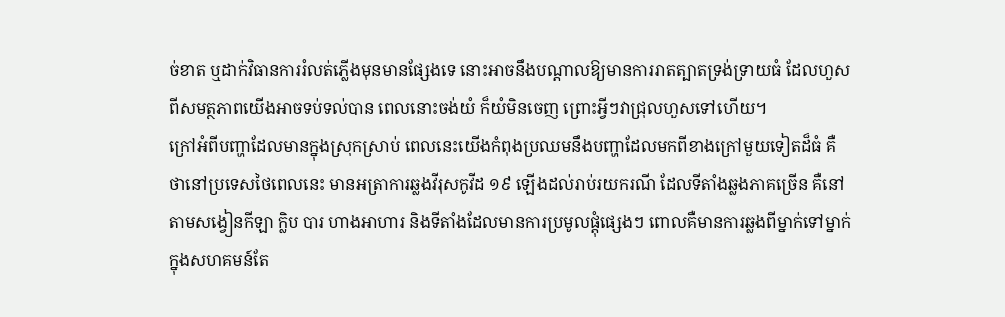ច់ខាត ឬដាក់វិធានការរំលត់ភ្លើងមុនមានផ្សែងទេ នោះអាចនឹងបណ្ដាលឱ្យមានការរាតត្បាតទ្រង់ទ្រាយធំ ដែលហួសពីសមត្ថភាពយើងអាចទប់ទល់បាន ពេលនោះចង់យំ ក៏យំមិនចេញ ព្រោះអ្វីៗវាជ្រុលហួសទៅហើយ។
ក្រៅអំពីបញ្ហាដែលមានក្នុងស្រុកស្រាប់ ពេលនេះយើងកំពុងប្រឈមនឹងបញ្ហាដែលមកពីខាងក្រៅមួយទៀតដ៏ធំ គឺថានៅប្រទេសថៃពេលនេះ មានអត្រាការឆ្លងវីរុសកូវីដ ១៩ ឡើងដល់រាប់រយករណី ដែលទីតាំងឆ្លងភាគច្រើន គឺនៅតាមសង្វៀនកីឡា ក្លិប បារ ហាងអាហារ និងទីតាំងដែលមានការប្រមូលផ្តុំផ្សេងៗ ពោលគឺមានការឆ្លងពីម្នាក់ទៅម្នាក់ក្នុងសហគមន៍តែ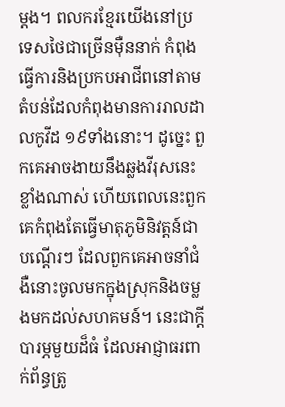ម្ដង។ ពលករខ្មែរយើងនៅប្រទេសថៃជាច្រើនម៉ឺននាក់ កំពុងធ្វើការនិងប្រកបអាជីពនៅតាមតំបន់ដែលកំពុងមានការរាលដាលកូវីដ ១៩ទាំងនោះ។ ដូច្នេះ ពួកគេអាចងាយនឹងឆ្លងវីរុសនេះខ្លាំងណាស់ ហើយពេលនេះពួកគេកំពុងតែធ្វើមាតុភូមិនិវត្តន៍ជាបណ្ដើរៗ ដែលពួកគេអាចនាំជំងឺនោះចូលមកក្នុងស្រុកនិងចម្លងមកដល់សហគមន៍។ នេះជាក្ដីបារម្ភមួយដ៏ធំ ដែលអាជ្ញាធរពាក់ព័ន្ធត្រូ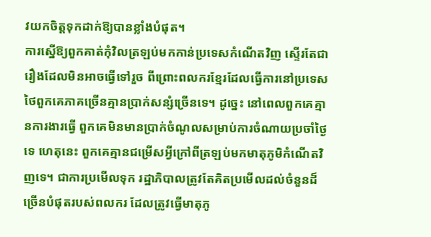វយកចិត្តទុកដាក់ឱ្យបានខ្លាំងបំផុត។
ការស្នើឱ្យពួកគាត់កុំវិលត្រឡប់មកកាន់ប្រទេសកំណើតវិញ ស្ទើរតែជារឿងដែលមិនអាចធ្វើទៅរួច ពីព្រោះពលករខ្មែរដែលធ្វើការនៅប្រទេសថៃពួកគេភាគច្រើនគ្មានប្រាក់សន្សំច្រើនទេ។ ដូច្នេះ នៅពេលពួកគេគ្មានការងារធ្វើ ពួកគេមិនមានប្រាក់ចំណូលសម្រាប់ការចំណាយប្រចាំថ្ងៃទេ ហេតុនេះ ពួកគេគ្មានជម្រើសអ្វីក្រៅពីត្រឡប់មកមាតុភូមិកំណើតវិញទេ។ ជាការប្រមើលទុក រដ្ឋាភិបាលត្រូវតែគិតប្រមើលដល់ចំនួនដ៏ច្រើនបំផុតរបស់ពលករ ដែលត្រូវធ្វើមាតុភូ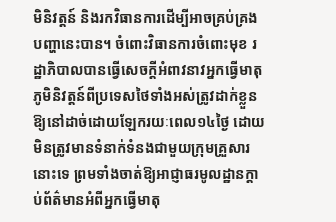មិនិវត្តន៍ និងរកវិធានការដើម្បីអាចគ្រប់គ្រងបញ្ហានេះបាន។ ចំពោះវិធានការចំពោះមុខ រដ្ឋាភិបាលបានធ្វើសេចក្ដីអំពាវនាវអ្នកធ្វើមាតុភូមិនិវត្តន៍ពីប្រទេសថៃទាំងអស់ត្រូវដាក់ខ្លួនឱ្យនៅដាច់ដោយឡែករយៈពេល១៤ថ្ងៃ ដោយមិនត្រូវមានទំនាក់ទំនងជាមួយក្រុមគ្រួសារនោះទេ ព្រមទាំងចាត់ឱ្យអាជ្ញាធរមូលដ្ឋានក្ដាប់ព័ត៌មានអំពីអ្នកធ្វើមាតុ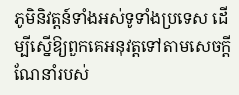ភូមិនិវត្តន៍ទាំងអស់ទូទាំងប្រទេស ដើម្បីស្នើឱ្យពួកគេអនុវត្តទៅតាមសេចក្ដីណែនាំរបស់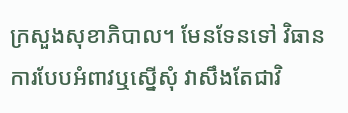ក្រសួងសុខាភិបាល។ មែនទែនទៅ វិធានការបែបអំពាវឬស្នើសុំ វាសឹងតែជាវិ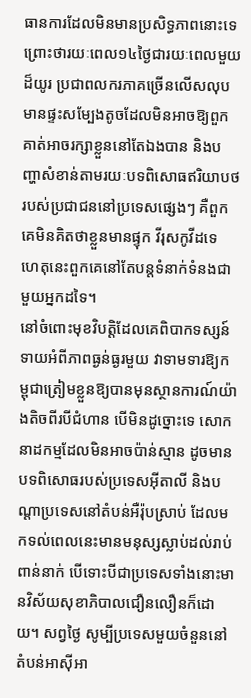ធានការដែលមិនមានប្រសិទ្ធភាពនោះទេ ព្រោះថារយៈពេល១៤ថ្ងៃជារយៈពេលមួយដ៏យូរ ប្រជាពលករភាគច្រើនលើសលុបមានផ្ទះសម្បែងតូចដែលមិនអាចឱ្យពួកគាត់អាចរក្សាខ្លួននៅតែឯងបាន និងបញ្ហាសំខាន់តាមរយៈបទពិសោធឥរិយាបថរបស់ប្រជាជននៅប្រទេសផ្សេងៗ គឺពួកគេមិនគិតថាខ្លួនមានផ្ទុក វីរុសកូវីដទេ ហេតុនេះពួកគេនៅតែបន្តទំនាក់ទំនងជាមួយអ្នកដទៃ។
នៅចំពោះមុខវិបត្តិដែលគេពិបាកទស្សន៍ទាយអំពីភាពធ្ងន់ធ្ងរមួយ វាទាមទារឱ្យកម្ពុជាត្រៀមខ្លួនឱ្យបានមុនស្ថានការណ៍យ៉ាងតិចពីរបីជំហាន បើមិនដូច្នោះទេ សោកនាដកម្មដែលមិនអាចប៉ាន់ស្មាន ដូចមានបទពិសោធរបស់ប្រទេសអ៊ីតាលី និងបណ្ដាប្រទេសនៅតំបន់អឺរ៉ុបស្រាប់ ដែលមកទល់ពេលនេះមានមនុស្សស្លាប់ដល់រាប់ពាន់នាក់ បើទោះបីជាប្រទេសទាំងនោះមានវិស័យសុខាភិបាលជឿនលឿនក៏ដោយ។ សព្វថ្ងៃ សូម្បីប្រទេសមួយចំនួននៅតំបន់អាស៊ីអា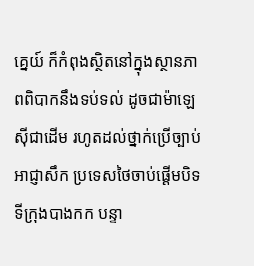គ្នេយ៍ ក៏កំពុងស្ថិតនៅក្នុងស្ថានភាពពិបាកនឹងទប់ទល់ ដូចជាម៉ាឡេស៊ីជាដើម រហូតដល់ថ្នាក់ប្រើច្បាប់អាជ្ញាសឹក ប្រទេសថៃចាប់ផ្ដើមបិទទីក្រុងបាងកក បន្ទា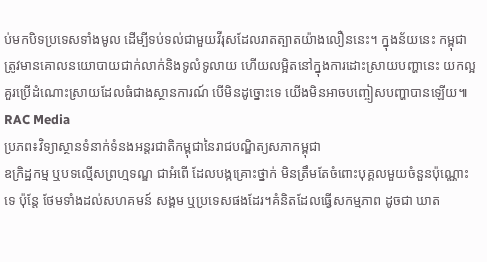ប់មកបិទប្រទេសទាំងមូល ដើម្បីទប់ទល់ជាមួយវីរុសដែលរាតត្បាតយ៉ាងលឿននេះ។ ក្នុងន័យនេះ កម្ពុជាត្រូវមានគោលនយោបាយជាក់លាក់និងទូលំទូលាយ ហើយលម្អិតនៅក្នុងការដោះស្រាយបញ្ហានេះ យកល្អគួរប្រើដំណោះស្រាយដែលធំជាងស្ថានការណ៍ បើមិនដូច្នោះទេ យើងមិនអាចបញ្ចៀសបញ្ហាបានឡើយ៕
RAC Media
ប្រភព៖វិទ្យាស្ថានទំនាក់ទំនងអន្តរជាតិកម្ពុជានៃរាជបណ្ឌិត្យសភាកម្ពុជា
ឧក្រិដ្ឋកម្ម ឬបទល្មើសព្រហ្មទណ្ឌ ជាអំពើ ដែលបង្កគ្រោះថ្នាក់ មិនត្រឹមតែចំពោះបុគ្គលមួយចំនួនប៉ុណ្ណោះទេ ប៉ុន្តែ ថែមទាំងដល់សហគមន៍ សង្គម ឬប្រទេសផងដែរ។គំនិតដែលធ្វើសកម្មភាព ដូចជា ឃាត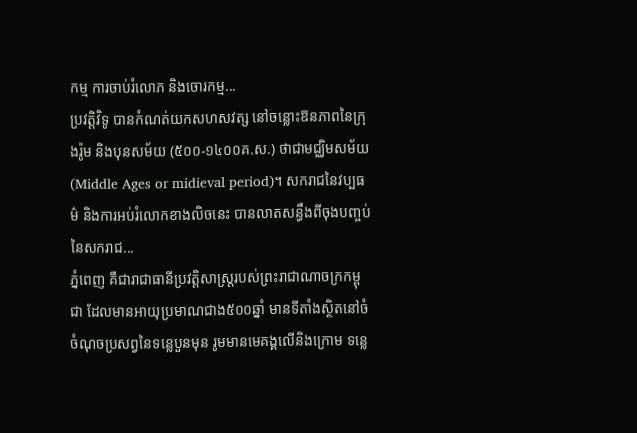កម្ម ការចាប់រំលោភ និងចោរកម្ម...
ប្រវត្ដិវិទូ បានកំណត់យកសហសវត្ស នៅចន្លោះឱនភាពនៃក្រុងរ៉ូម និងបុនសម័យ (៥០០-១៤០០គ.ស.) ថាជាមជ្ឈិមសម័យ (Middle Ages or midieval period)។ សករាជនៃវប្បធម៌ និងការអប់រំលោកខាងលិចនេះ បានលាតសន្ធឹងពីចុងបញ្ចប់នៃសករាជ...
ភ្នំពេញ គឺជារាជាធានីប្រវត្តិសាស្រ្តរបស់ព្រះរាជាណាចក្រកម្ពុជា ដែលមានអាយុប្រមាណជាង៥០០ឆ្នាំ មានទីតាំងស្ថិតនៅចំចំណុចប្រសព្វនៃទន្លេបួនមុន រូមមានមេគង្គលើនិងក្រោម ទន្លេ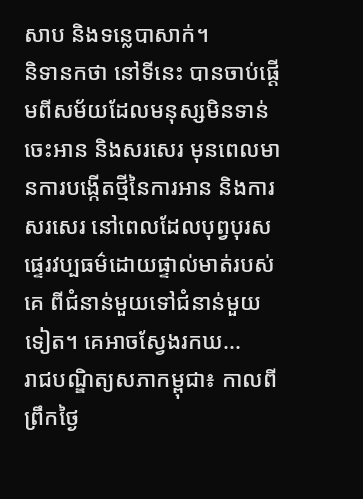សាប និងទន្លេបាសាក់។
និទានកថា នៅទីនេះ បានចាប់ផ្ដើមពីសម័យដែលមនុស្សមិនទាន់ចេះអាន និងសរសេរ មុនពេលមានការបង្កើតថ្មីនៃការអាន និងការសរសេរ នៅពេលដែលបុព្វបុរស ផ្ទេរវប្បធម៌ដោយផ្ទាល់មាត់របស់គេ ពីជំនាន់មួយទៅជំនាន់មួយទៀត។ គេអាចស្វែងរកឃ...
រាជបណ្ឌិត្យសភាកម្ពុជា៖ កាលពីព្រឹកថ្ងៃ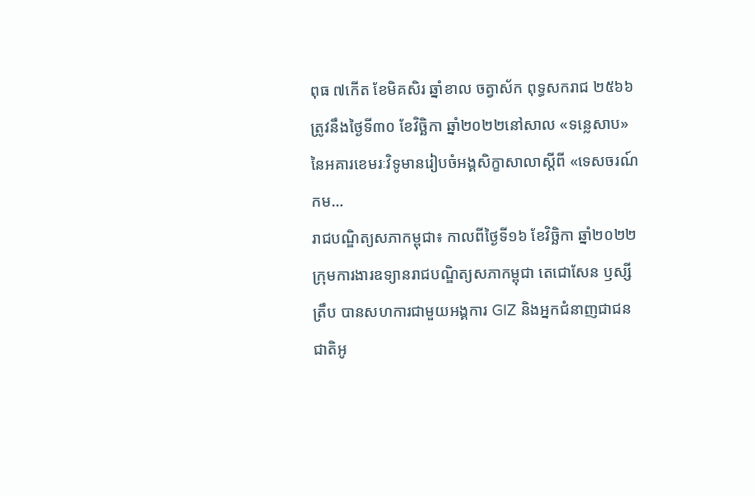ពុធ ៧កើត ខែមិគសិរ ឆ្នាំខាល ចត្វាស័ក ពុទ្ធសករាជ ២៥៦៦ ត្រូវនឹងថ្ងៃទី៣០ ខែវិច្ឆិកា ឆ្នាំ២០២២នៅសាល «ទន្លេសាប» នៃអគារខេមរៈវិទូមានរៀបចំអង្គសិក្ខាសាលាស្តីពី «ទេសចរណ៍កម...
រាជបណ្ឌិត្យសភាកម្ពុជា៖ កាលពីថ្ងៃទី១៦ ខែវិច្ឆិកា ឆ្នាំ២០២២ ក្រុមការងារឧទ្យានរាជបណ្ឌិត្យសភាកម្ពុជា តេជោសែន ឫស្សីត្រឹប បានសហការជាមួយអង្គការ GIZ និងអ្នកជំនាញជាជនជាតិអូ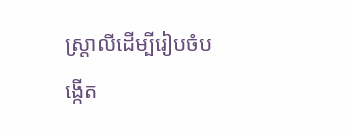ស្ត្រាលីដើម្បីរៀបចំបង្កើត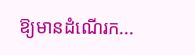ឱ្យមានដំណើរក...